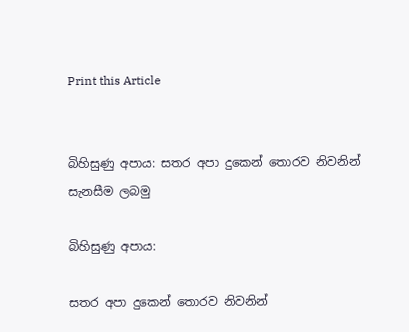Print this Article


බිහිසුණු අපාය: සතර අපා දුකෙන් තොරව නිවනින් සැනසීම ලබමු

බිහිසුණු අපාය:

සතර අපා දුකෙන් තොරව නිවනින්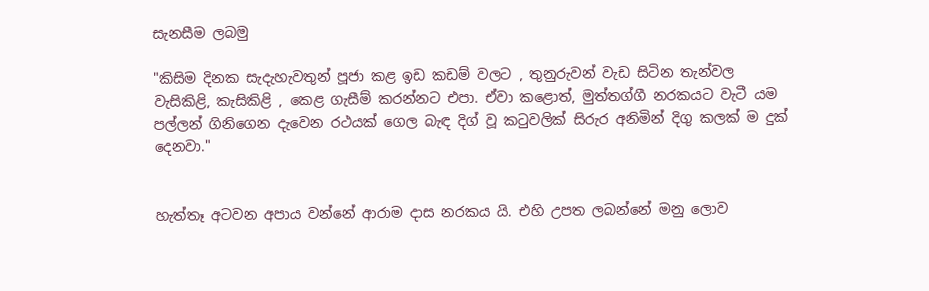සැනසීම ලබමු

"කිසිම දිනක සැදැහැවතුන් පූජා කළ ඉඩ කඩම් වලට , තුනුරුවන් වැඩ සිටින තැන්වල වැසිකිළි, කැසිකිළි , කෙළ ගැසීම් කරන්නට එපා. ඒවා කළොත්, මුත්තග්ගී නරකයට වැටී යම පල්ලන් ගිනිගෙන දැවෙන රථයක් ගෙල බැඳ දිග් වූ කටුවලික් සිරුර අනිමින් දිගු කලක් ම දුක් දෙනවා."


හැත්තෑ අටවන අපාය වන්නේ ආරාම දාස නරකය යි. එහි උපත ලබන්නේ මනු ලොව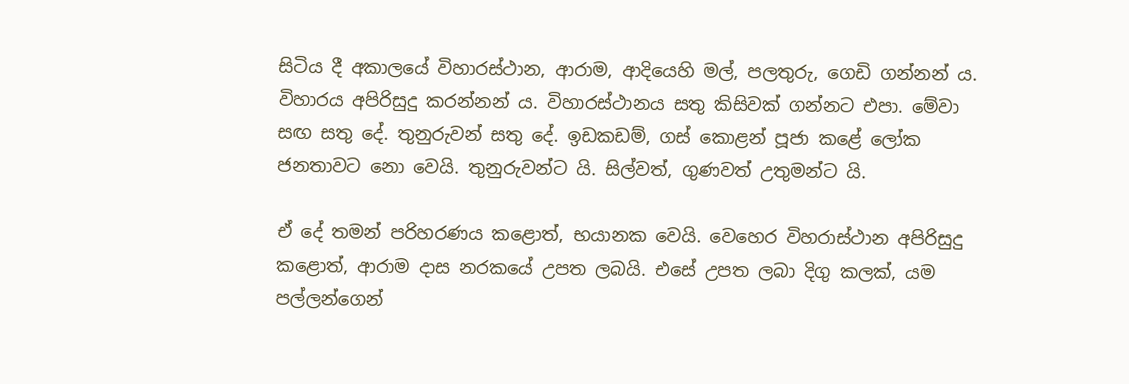සිටිය දී අකාලයේ විහාරස්ථාන, ආරාම, ආදියෙහි මල්, පලතුරු, ගෙඩි ගන්නන් ය. විහාරය අපිරිසුදු කරන්නන් ය. විහාරස්ථානය සතු කිසිවක් ගන්නට එපා. මේවා සඟ සතු දේ. තුනුරුවන් සතු දේ. ඉඩකඩම්, ගස් කොළන් පූජා කළේ ලෝක ජනතාවට නො වෙයි. තුනුරුවන්ට යි. සිල්වත්, ගුණවත් උතුමන්ට යි.

ඒ දේ තමන් පරිහරණය කළොත්, භයානක වෙයි. වෙහෙර විහරාස්ථාන අපිරිසුදු කළොත්, ආරාම දාස නරකයේ උපත ලබයි. එසේ උපත ලබා දිගු කලක්, යම පල්ලන්ගෙන්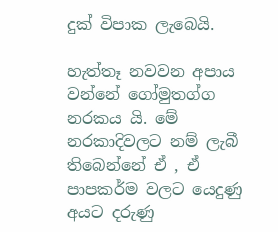දුක් විපාක ලැබෙයි.

හැත්තෑ නවවන අපාය වන්නේ ගෝමුතග්ග නරකය යි. මේ නරකාදිවලට නම් ලැබී තිබෙන්නේ ඒ , ඒ පාපකර්ම වලට යෙදුණු අයට දරුණු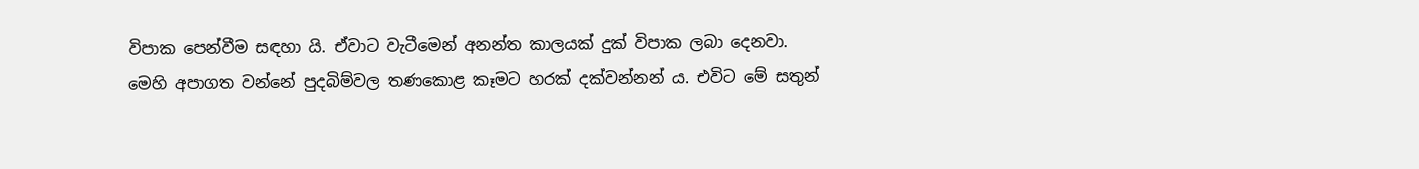විපාක පෙන්වීම සඳහා යි. ඒවාට වැටීමෙන් අනන්ත කාලයක් දුක් විපාක ලබා දෙනවා. මෙහි අපාගත වන්නේ පුදබිම්වල තණකොළ කෑමට හරක් දක්වන්නන් ය. එවිට මේ සතුන්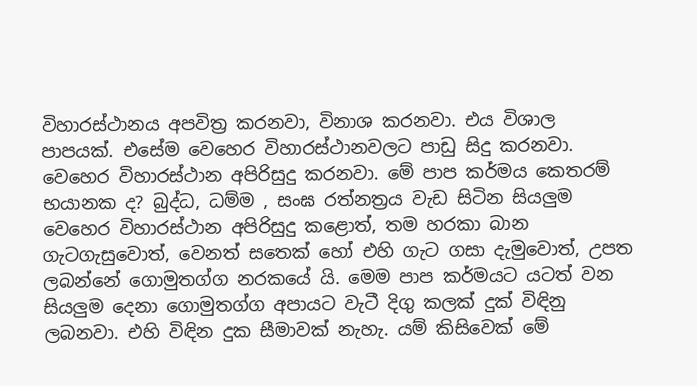විහාරස්ථානය අපවිත්‍ර කරනවා, විනාශ කරනවා. එය විශාල පාපයක්. එසේම වෙහෙර විහාරස්ථානවලට පාඩු සිදු කරනවා. වෙහෙර විහාරස්ථාන අපිරිසුදු කරනවා. මේ පාප කර්මය කෙතරම් භයානක ද? බුද්ධ, ධම්ම , සංඝ රත්නත්‍රය වැඩ සිටින සියලුම වෙහෙර විහාරස්ථාන අපිරිසුදු කළොත්, තම හරකා බාන ගැටගැසුවොත්, වෙනත් සතෙක් හෝ එහි ගැට ගසා දැමුවොත්, උපත ලබන්නේ ගොමුතග්ග නරකයේ යි. මෙම පාප කර්මයට යටත් වන සියලුම දෙනා ගොමුතග්ග අපායට වැටී දිගු කලක් දුක් විඳිනු ලබනවා. එහි විඳින දුක සීමාවක් නැහැ. යම් කිසිවෙක් මේ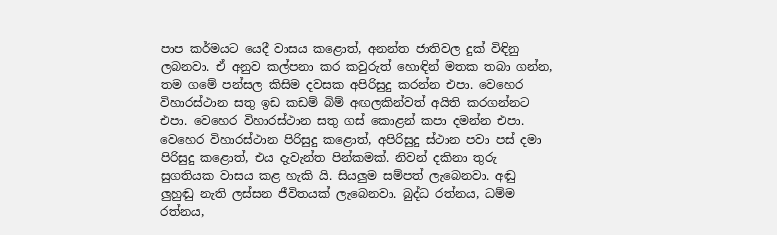පාප කර්මයට යෙදී වාසය කළොත්, අනන්ත ජාතිවල දුක් විඳිනු ලබනවා. ඒ අනුව කල්පනා කර කවුරුත් හොඳින් මතක තබා ගන්න, තම ගමේ පන්සල කිසිම දවසක අපිරිසුදු කරන්න එපා. වෙහෙර විහාරස්ථාන සතු ඉඩ කඩම් බිම් අඟලකින්වත් අයිති කරගන්නට එපා. වෙහෙර විහාරස්ථාන සතු ගස් කොළන් කපා දමන්න එපා. වෙහෙර විහාරස්ථාන පිරිසුදු කළොත්, අපිරිසුදු ස්ථාන පවා පස් දමා පිරිසුදු කළොත්, එය දැවැන්ත පින්කමක්. නිවන් දකිනා තුරු සුගතියක වාසය කළ හැකි යි. සියලුම සම්පත් ලැබෙනවා. අඬු ලුහුඬු නැති ලස්සන ජීවිතයක් ලැබෙනවා. බුද්ධ රත්නය, ධම්ම රත්නය,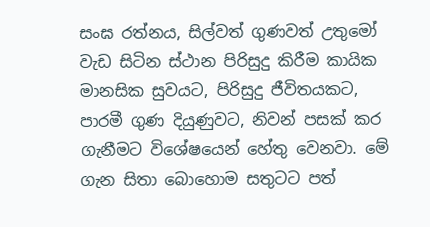සංඝ රත්නය, සිල්වත් ගුණවත් උතුමෝ වැඩ සිටින ස්ථාන පිරිසුදු කිරීම කායික මානසික සුවයට, පිරිසුදු ජීවිතයකට, පාරමී ගුණ දියුණුවට, නිවන් පසක් කර ගැනීමට විශේෂයෙන් හේතු වෙනවා. මේ ගැන සිතා බොහොම සතුටට පත්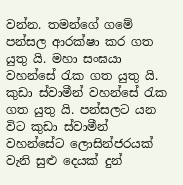වන්න. තමන්ගේ ගමේ පන්සල ආරක්ෂා කර ගත යුතු යි. මහා සංඝයා වහන්සේ රැක ගත යුතු යි. කුඩා ස්වාමීන් වහන්සේ රැක ගත යුතු යි. පන්සලට යන විට කුඩා ස්වාමීන් වහන්සේට ලොසින්ජරයක් වැනි සුළු දෙයක් දුන්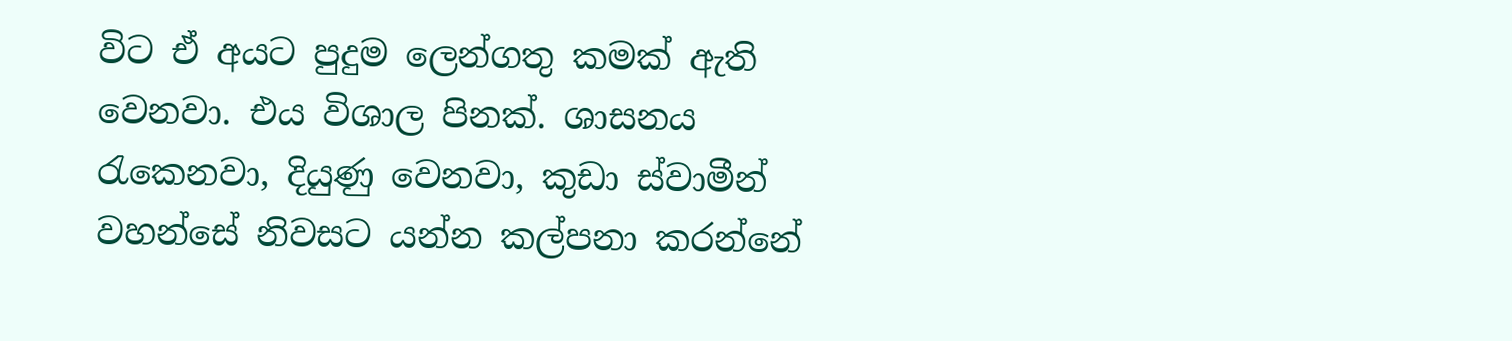විට ඒ අයට පුදුම ලෙන්ගතු කමක් ඇති වෙනවා. එය විශාල පිනක්. ශාසනය රැකෙනවා, දියුණු වෙනවා, කුඩා ස්වාමීන් වහන්සේ නිවසට යන්න කල්පනා කරන්නේ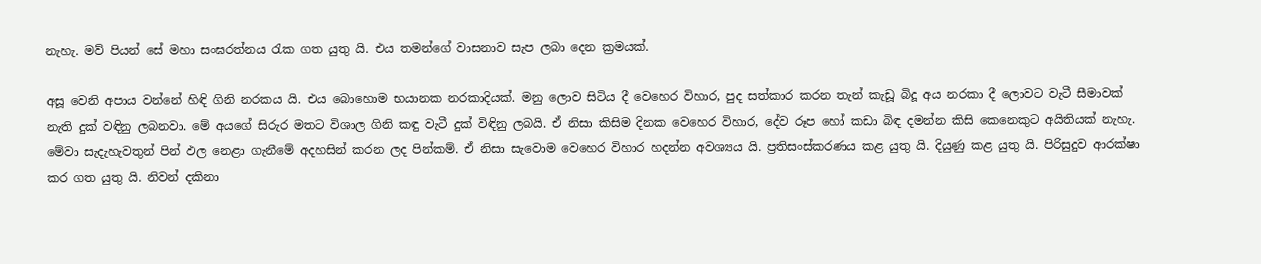නැහැ. මව් පියන් සේ මහා සංඝරත්නය රැක ගත යුතු යි. එය තමන්ගේ වාසනාව සැප ලබා දෙන ක්‍රමයක්.

අසූ වෙනි අපාය වන්නේ හිඳි ගිනි නරකය යි. එය බොහොම භයානක නරකාදියක්. මනු ලොව සිටිය දී වෙහෙර විහාර, පුද සත්කාර කරන තැන් කැඩූ බිදූ අය නරකා දී ලොවට වැටී සීමාවක් නැති දුක් වඳිනු ලබනවා. මේ අයගේ සිරුර මතට විශාල ගිනි කඳු වැටී දුක් විඳිනු ලබයි. ඒ නිසා කිසිම දිනක වෙහෙර විහාර, දේව රූප හෝ කඩා බිඳ දමන්න කිසි කෙනෙකුට අයිතියක් නැහැ. මේවා සැදැහැවතුන් පින් ඵල නෙළා ගැනීමේ අදහසින් කරන ලද පින්කම්. ඒ නිසා සැවොම වෙහෙර විහාර හදන්න අවශ්‍යය යි. ප්‍රතිසංස්කරණය කළ යුතු යි. දියුණු කළ යුතු යි. පිරිසුදුව ආරක්ෂා කර ගත යුතු යි. නිවන් දකිනා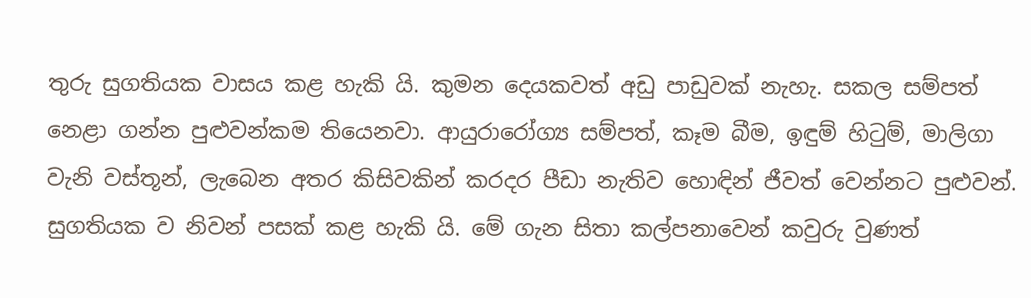තුරු සුගතියක වාසය කළ හැකි යි. කුමන දෙයකවත් අඩු පාඩුවක් නැහැ. සකල සම්පත් නෙළා ගන්න පුළුවන්කම තියෙනවා. ආයුරාරෝග්‍ය සම්පත්, කෑම බීම, ඉඳුම් හිටුම්, මාලිගා වැනි වස්තූන්, ලැබෙන අතර කිසිවකින් කරදර පීඩා නැතිව හොඳින් ජීවත් වෙන්නට පුළුවන්. සුගතියක ව නිවන් පසක් කළ හැකි යි. මේ ගැන සිතා කල්පනාවෙන් කවුරු වුණත්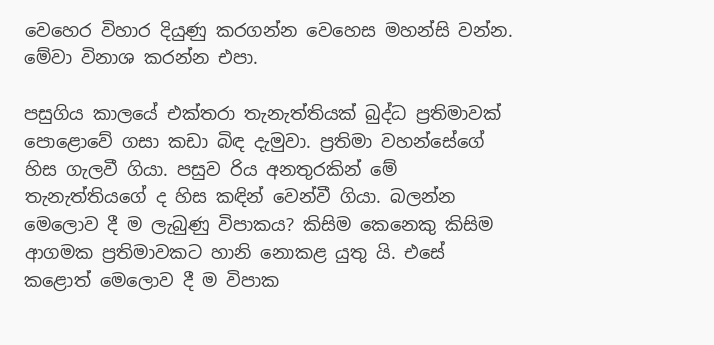වෙහෙර විහාර දියුණු කරගන්න වෙහෙස මහන්සි වන්න. මේවා විනාශ කරන්න එපා.

පසුගිය කාලයේ එක්තරා තැනැත්තියක් බුද්ධ ප්‍රතිමාවක් පොළොවේ ගසා කඩා බිඳ දැමුවා. ප්‍රතිමා වහන්සේගේ හිස ගැලවී ගියා. පසුව රිය අනතුරකින් මේ තැනැත්තියගේ ද හිස කඳින් වෙන්වී ගියා. බලන්න මෙලොව දී ම ලැබුණු විපාකය? කිසිම කෙනෙකු කිසිම ආගමක ප්‍රතිමාවකට හානි නොකළ යුතු යි. එසේ කළොත් මෙලොව දී ම විපාක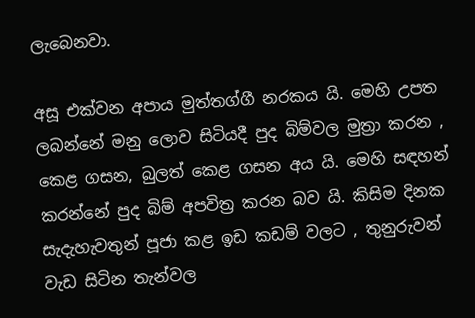ලැබෙනවා.

අසූ එක්වන අපාය මුත්තග්ගී නරකය යි. මෙහි උපත ලබන්නේ මනු ලොව සිටියදී පුද බිම්වල මුත්‍රා කරන , කෙළ ගසන, බුලත් කෙළ ගසන අය යි. මෙහි සඳහන් කරන්නේ පුද බිම් අපවිත්‍ර කරන බව යි. කිසිම දිනක සැදැහැවතුන් පූජා කළ ඉඩ කඩම් වලට , තුනුරුවන් වැඩ සිටින තැන්වල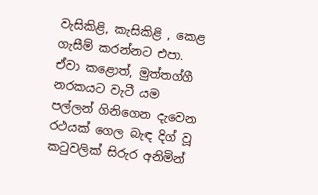වැසිකිළි, කැසිකිළි , කෙළ ගැසීම් කරන්නට එපා. ඒවා කළොත්, මුත්තග්ගී නරකයට වැටී යම පල්ලන් ගිනිගෙන දැවෙන රථයක් ගෙල බැඳ දිග් වූ කටුවලික් සිරුර අනිමින්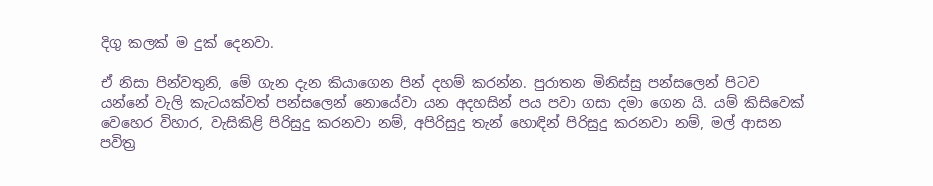දිගු කලක් ම දුක් දෙනවා.

ඒ නිසා පින්වතුනි, මේ ගැන දැන කියාගෙන පින් දහම් කරන්න. පුරාතන මිනිස්සු පන්සලෙන් පිටව යන්නේ වැලි කැටයක්වත් පන්සලෙන් නොයේවා යන අදහසින් පය පවා ගසා දමා ගෙන යි. යම් කිසිවෙක් වෙහෙර විහාර, වැසිකිළි පිරිසුදු කරනවා නම්, අපිරිසුදු තැන් හොඳින් පිරිසුදු කරනවා නම්, මල් ආසන පවිත්‍ර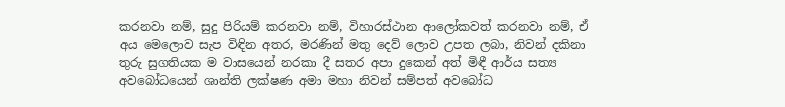කරනවා නම්, සුදු පිරියම් කරනවා නම්, විහාරස්ථාන ආලෝකවත් කරනවා නම්, ඒ අය මෙලොව සැප විඳින අතර, මරණින් මතු දෙව් ලොව උපත ලබා, නිවන් දකිනා තුරු සුගතියක ම වාසයෙන් නරකා දී සතර අපා දුකෙන් අත් මිඳී ආර්ය සත්‍ය අවබෝධයෙන් ශාන්ති ලක්ෂණ අමා මහා නිවන් සම්පත් අවබෝධ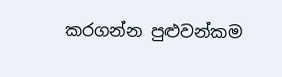කරගන්න පුළුවන්කම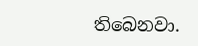තිබෙනවා.